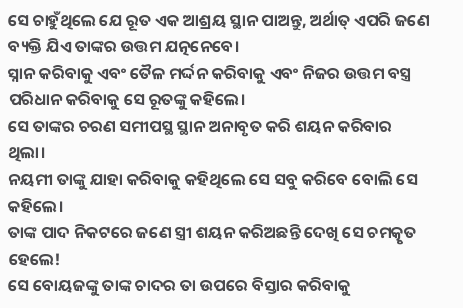ସେ ଚାହୁଁଥିଲେ ଯେ ରୂତ ଏକ ଆଶ୍ରୟ ସ୍ଥାନ ପାଅନ୍ତୁ, ଅର୍ଥାତ୍ ଏପରି ଜଣେ ବ୍ୟକ୍ତି ଯିଏ ତାଙ୍କର ଉତ୍ତମ ଯତ୍ନନେବେ।
ସ୍ନାନ କରିବାକୁ ଏବଂ ତୈଳ ମର୍ଦ୍ଦନ କରିବାକୁ ଏବଂ ନିଜର ଉତ୍ତମ ବସ୍ତ୍ର ପରିଧାନ କରିବାକୁ ସେ ରୂତଙ୍କୁ କହିଲେ।
ସେ ତାଙ୍କର ଚରଣ ସମୀପସ୍ଥ ସ୍ଥାନ ଅନାବୃତ କରି ଶୟନ କରିବାର ଥିଲା।
ନୟମୀ ତାଙ୍କୁ ଯାହା କରିବାକୁ କହିଥିଲେ ସେ ସବୁ କରିବେ ବୋଲି ସେ କହିଲେ।
ତାଙ୍କ ପାଦ ନିକଟରେ ଜଣେ ସ୍ତ୍ରୀ ଶୟନ କରିଅଛନ୍ତି ଦେଖି ସେ ଚମତ୍କୃତ ହେଲେ!
ସେ ବୋୟଜଙ୍କୁ ତାଙ୍କ ଚାଦର ତା ଉପରେ ବିସ୍ତାର କରିବାକୁ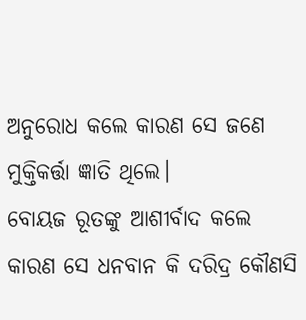ଅନୁରୋଧ କଲେ କାରଣ ସେ ଜଣେ ମୁକ୍ତିକର୍ତ୍ତା ଜ୍ଞାତି ଥିଲେ।
ବୋୟଜ ରୂତଙ୍କୁ ଆଶୀର୍ବାଦ କଲେ କାରଣ ସେ ଧନବାନ କି ଦରିଦ୍ର କୌଣସି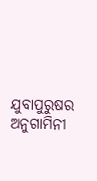ଯୁବାପୁରୁଷର ଅନୁଗାମିନୀ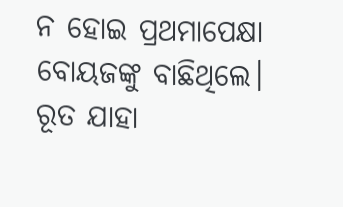ନ ହୋଇ ପ୍ରଥମାପେକ୍ଷା ବୋୟଜଙ୍କୁ ବାଛିଥିଲେ।
ରୂତ ଯାହା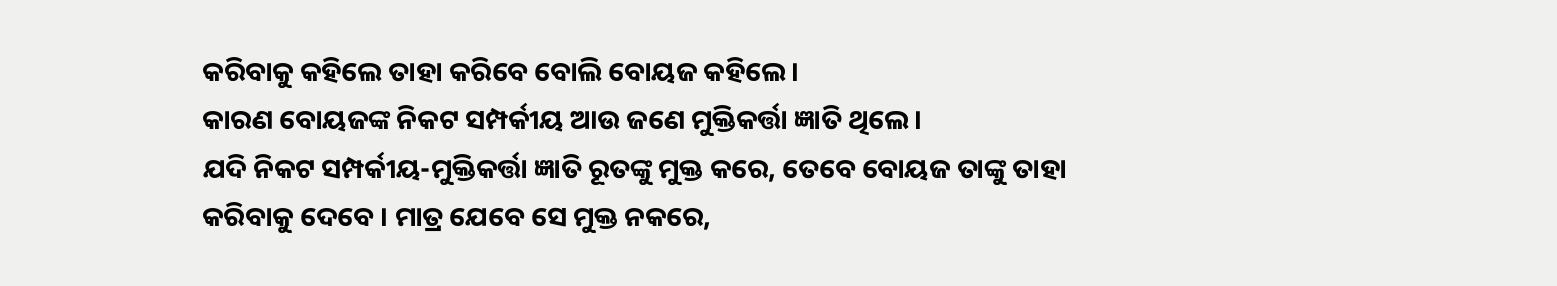କରିବାକୁ କହିଲେ ତାହା କରିବେ ବୋଲି ବୋୟଜ କହିଲେ।
କାରଣ ବୋୟଜଙ୍କ ନିକଟ ସମ୍ପର୍କୀୟ ଆଉ ଜଣେ ମୁକ୍ତିକର୍ତ୍ତା ଜ୍ଞାତି ଥିଲେ।
ଯଦି ନିକଟ ସମ୍ପର୍କୀୟ-ମୁକ୍ତିକର୍ତ୍ତା ଜ୍ଞାତି ରୂତଙ୍କୁ ମୁକ୍ତ କରେ, ତେବେ ବୋୟଜ ତାଙ୍କୁ ତାହା କରିବାକୁ ଦେବେ । ମାତ୍ର ଯେବେ ସେ ମୁକ୍ତ ନକରେ,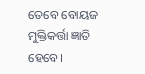ତେବେ ବୋୟଜ ମୁକ୍ତିକର୍ତ୍ତା ଜ୍ଞାତି ହେବେ।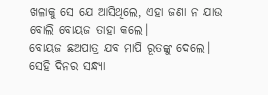ଖଳାକୁ ସେ ଯେ ଆସିଥିଲେ, ଏହା ଜଣା ନ ଯାଉ ବୋଲି ବୋୟଜ ତାହା କଲେ।
ବୋୟଜ ଛଅପାତ୍ର ଯବ ମାପି ରୂତଙ୍କୁ ଦେଲେ।
ସେହି ଦିନର ସନ୍ଧ୍ୟା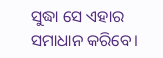ସୁଦ୍ଧା ସେ ଏହାର ସମାଧାନ କରିବେ।